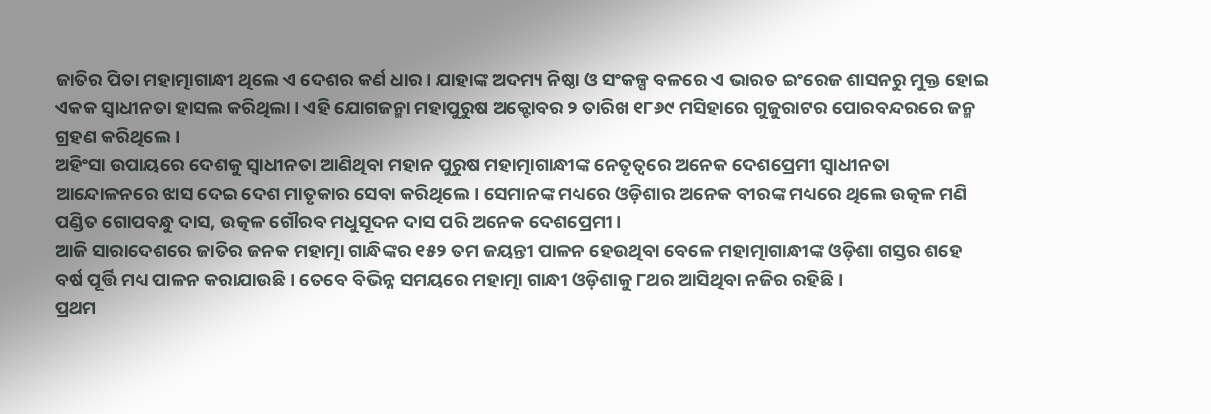ଜାତିର ପିତା ମହାତ୍ମାଗାନ୍ଧୀ ଥିଲେ ଏ ଦେଶର କର୍ଣ ଧାର। ଯାହାଙ୍କ ଅଦମ୍ୟ ନିଷ୍ଠା ଓ ସଂକଳ୍ପ ବଳରେ ଏ ଭାରତ ଇଂରେଜ ଶାସନରୁ ମୁକ୍ତ ହୋଇ ଏକକ ସ୍ବାଧୀନତା ହାସଲ କରିଥିଲା। ଏହି ଯୋଗଜନ୍ମା ମହାପୁରୁଷ ଅକ୍ଟୋବର ୨ ତାରିଖ ୧୮୬୯ ମସିହାରେ ଗୁଜୁରାଟର ପୋରବନ୍ଦରରେ ଜନ୍ମ ଗ୍ରହଣ କରିଥିଲେ।
ଅହିଂସା ଉପାୟରେ ଦେଶକୁ ସ୍ୱାଧୀନତା ଆଣିଥିବା ମହାନ ପୁରୁଷ ମହାତ୍ମାଗାନ୍ଧୀଙ୍କ ନେତୃତ୍ୱରେ ଅନେକ ଦେଶପ୍ରେମୀ ସ୍ୱାଧୀନତା ଆନ୍ଦୋଳନରେ ଝାସ ଦେଇ ଦେଶ ମାତୃକାର ସେବା କରିଥିଲେ। ସେମାନଙ୍କ ମଧ୍ୟରେ ଓଡ଼ିଶାର ଅନେକ ବୀରଙ୍କ ମଧ୍ୟରେ ଥିଲେ ଉତ୍କଳ ମଣି ପଣ୍ଡିତ ଗୋପବନ୍ଧୁ ଦାସ, ଉତ୍କଳ ଗୌରବ ମଧୁସୂଦନ ଦାସ ପରି ଅନେକ ଦେଶପ୍ରେମୀ।
ଆଜି ସାରାଦେଶରେ ଜାତିର ଜନକ ମହାତ୍ମା ଗାନ୍ଧିଙ୍କର ୧୫୨ ତମ ଜୟନ୍ତୀ ପାଳନ ହେଉଥିବା ବେଳେ ମହାତ୍ମାଗାନ୍ଧୀଙ୍କ ଓଡ଼ିଶା ଗସ୍ତର ଶହେ ବର୍ଷ ପୂର୍ତ୍ତି ମଧ୍ୟ ପାଳନ କରାଯାଉଛି । ତେବେ ବିଭିନ୍ନ ସମୟରେ ମହାତ୍ମା ଗାନ୍ଧୀ ଓଡ଼ିଶାକୁ ୮ଥର ଆସିଥିବା ନଜିର ରହିଛି ।
ପ୍ରଥମ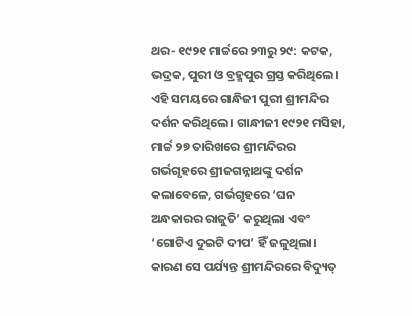ଥର- ୧୯୨୧ ମାର୍ଚ୍ଚରେ ୨୩ରୁ ୨୯: କଟକ, ଭଦ୍ରକ, ପୁରୀ ଓ ବ୍ରହ୍ମପୁର ଗ୍ରସ୍ତ କରିଥିଲେ। ଏହି ସମୟରେ ଗାନ୍ଧିଜୀ ପୁରୀ ଶ୍ରୀମନ୍ଦିର ଦର୍ଶନ କରିଥିଲେ। ଗାନ୍ଧୀଜୀ ୧୯୨୧ ମସିହା, ମାର୍ଚ୍ଚ ୨୭ ତାରିଖରେ ଶ୍ରୀମନ୍ଦିରର ଗର୍ଭଗୃହରେ ଶ୍ରୀଜଗନ୍ନାଥଙ୍କୁ ଦର୍ଶନ କଲାବେଳେ, ଗର୍ଭଗୃହରେ ‘ଘନ ଅନ୍ଧକାରର ରାଜୁତି’ କରୁଥିଲା ଏବଂ ‘ଗୋଟିଏ ଦୁଇଟି ଦୀପ’ ହିଁ ଜଳୁଥିଲା। କାରଣ ସେ ପର୍ଯ୍ୟନ୍ତ ଶ୍ରୀମନ୍ଦିରରେ ବିଦ୍ୟୁତ୍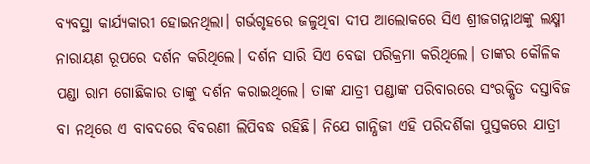ବ୍ୟବସ୍ଥା କାର୍ଯ୍ୟକାରୀ ହୋଇନଥିଲା। ଗର୍ଭଗୃହରେ ଜଳୁଥିବା ଦୀପ ଆଲୋକରେ ସିଏ ଶ୍ରୀଜଗନ୍ନାଥଙ୍କୁ ଲକ୍ଷ୍ମୀ ନାରାୟଣ ରୂପରେ ଦର୍ଶନ କରିଥିଲେ। ଦର୍ଶନ ସାରି ସିଏ ବେଢା ପରିକ୍ରମା କରିଥିଲେ। ତାଙ୍କର କୌଳିକ ପଣ୍ଡା ରାମ ଗୋଛିକାର ତାଙ୍କୁ ଦର୍ଶନ କରାଇଥିଲେ। ତାଙ୍କ ଯାତ୍ରୀ ପଣ୍ଡାଙ୍କ ପରିବାରରେ ସଂରକ୍ଷିତ ଦସ୍ତାବିଜ ବା ନଥିରେ ଏ ବାବଦରେ ବିବରଣୀ ଲିପିବଦ୍ଧ ରହିଛି। ନିଯେ ଗାନ୍ଧିଜୀ ଏହି ପରିଦର୍ଶିକା ପୁସ୍ତକରେ ଯାତ୍ରୀ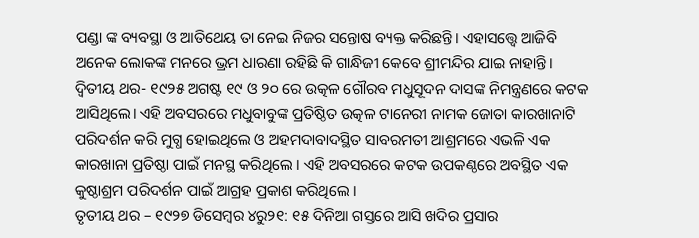ପଣ୍ଡା ଙ୍କ ବ୍ୟବସ୍ଥା ଓ ଆତିଥେୟ ତା ନେଇ ନିଜର ସନ୍ତୋଷ ବ୍ୟକ୍ତ କରିଛନ୍ତି। ଏହାସତ୍ତ୍ୱେ ଆଜିବି ଅନେକ ଲୋକଙ୍କ ମନରେ ଭ୍ରମ ଧାରଣା ରହିଛି କି ଗାନ୍ଧିଜୀ କେବେ ଶ୍ରୀମନ୍ଦିର ଯାଇ ନାହାନ୍ତି।
ଦ୍ୱିତୀୟ ଥର- ୧୯୨୫ ଅଗଷ୍ଟ ୧୯ ଓ ୨୦ ରେ ଉତ୍କଳ ଗୌରବ ମଧୁସୂଦନ ଦାସଙ୍କ ନିମନ୍ତ୍ରଣରେ କଟକ ଆସିଥିଲେ। ଏହି ଅବସରରେ ମଧୁବାବୁଙ୍କ ପ୍ରତିଷ୍ଠିତ ଉତ୍କଳ ଟାନେରୀ ନାମକ ଜୋତା କାରଖାନାଟି ପରିଦର୍ଶନ କରି ମୁଗ୍ଧ ହୋଇଥିଲେ ଓ ଅହମଦାବାଦସ୍ଥିତ ସାବରମତୀ ଆଶ୍ରମରେ ଏଭଳି ଏକ କାରଖାନା ପ୍ରତିଷ୍ଠା ପାଇଁ ମନସ୍ଥ କରିଥିଲେ । ଏହି ଅବସରରେ କଟକ ଉପକଣ୍ଠରେ ଅବସ୍ଥିତ ଏକ କୁଷ୍ଠାଶ୍ରମ ପରିଦର୍ଶନ ପାଇଁ ଆଗ୍ରହ ପ୍ରକାଶ କରିଥିଲେ ।
ତୃତୀୟ ଥର – ୧୯୨୭ ଡିସେମ୍ବର ୪ରୁ୨୧: ୧୫ ଦିନିଆ ଗସ୍ତରେ ଆସି ଖଦିର ପ୍ରସାର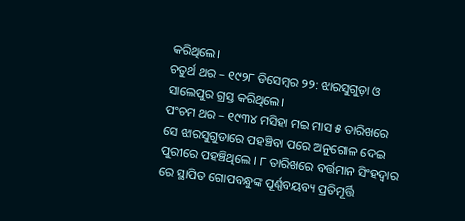କରିଥିଲେ।
ଚତୁର୍ଥ ଥର – ୧୯୨୮ ଡିସେମ୍ବର ୨୨: ଝାରସୁଗୁଡ଼ା ଓ ସାଲେପୁର ଗ୍ରସ୍ତ କରିଥିଲେ।
ପଂଚମ ଥର – ୧୯୩୪ ମସିହା ମଇ ମାସ ୫ ତାରିଖରେ ସେ ଝାରସୁଗୁଡାରେ ପହଞ୍ଚିବା ପରେ ଅନୁଗୋଳ ଦେଇ ପୁରୀରେ ପହଞ୍ଚିଥିଲେ । ୮ ତାରିଖରେ ବର୍ତ୍ତମାନ ସିଂହଦ୍ଵାର ରେ ସ୍ଥାପିତ ଗୋପବନ୍ଧୁଙ୍କ ପୂର୍ଣ୍ଣବୟବ୍ୟ ପ୍ରତିମୂର୍ତ୍ତି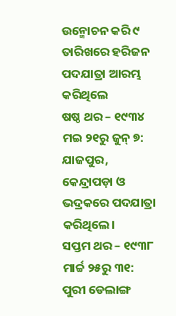ଉନ୍ମୋଚନ କରି ୯ ତାରିଖରେ ହରିଜନ ପଦଯାତ୍ରା ଆରମ୍ଭ କରିଥିଲେ
ଷଷ୍ଠ ଥର – ୧୯୩୪ ମଇ ୨୧ରୁ ଜୁନ୍ ୭: ଯାଜପୁର, କେନ୍ଦ୍ରାପଡ଼ା ଓ ଭଦ୍ରକରେ ପଦଯାତ୍ରା କରିଥିଲେ।
ସପ୍ତମ ଥର – ୧୯୩୮ ମାର୍ଚ୍ଚ ୨୫ରୁ ୩୧: ପୁରୀ ଡେଲାଙ୍ଗ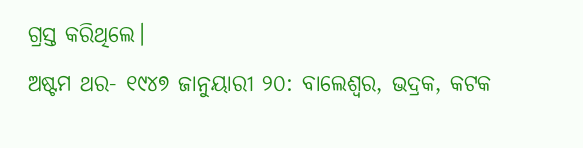ଗ୍ରସ୍ତ କରିଥିଲେ।
ଅଷ୍ଟମ ଥର- ୧୯୪୭ ଜାନୁୟାରୀ ୨୦: ବାଲେଶ୍ୱର, ଭଦ୍ରକ, କଟକ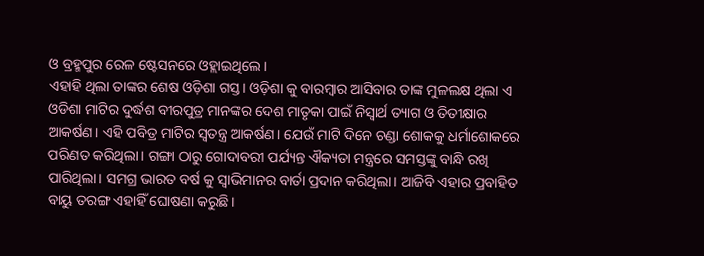ଓ ବ୍ରହ୍ମପୁର ରେଳ ଷ୍ଟେସନରେ ଓହ୍ଲାଇଥିଲେ।
ଏହାହି ଥିଲା ତାଙ୍କର ଶେଷ ଓଡ଼ିଶା ଗସ୍ତ। ଓଡ଼ିଶା କୁ ବାରମ୍ବାର ଆସିବାର ତାଙ୍କ ମୁଳଲକ୍ଷ ଥିଲା ଏ ଓଡିଶା ମାଟିର ଦୁର୍ଦ୍ଧଶ ବୀରପୁତ୍ର ମାନଙ୍କର ଦେଶ ମାତୃକା ପାଇଁ ନିସ୍ୱାର୍ଥ ତ୍ୟାଗ ଓ ତିତୀକ୍ଷାର ଆକର୍ଷଣ। ଏହି ପବିତ୍ର ମାଟିର ସ୍ୱତନ୍ତ୍ର ଆକର୍ଷଣ। ଯେଉଁ ମାଟି ଦିନେ ଚଣ୍ଡା ଶୋକକୁ ଧର୍ମାଶୋକରେ ପରିଣତ କରିଥିଲା। ଗଙ୍ଗା ଠାରୁ ଗୋଦାବରୀ ପର୍ଯ୍ୟନ୍ତ ଐକ୍ୟତା ମନ୍ତ୍ରରେ ସମସ୍ତଙ୍କୁ ବାନ୍ଧି ରଖି ପାରିଥିଲା। ସମଗ୍ର ଭାରତ ବର୍ଷ କୁ ସ୍ୱାଭିମାନର ବାର୍ତା ପ୍ରଦାନ କରିଥିଲା। ଆଜିବି ଏହାର ପ୍ରବାହିତ ବାୟୁ ତରଙ୍ଗ ଏହାହିଁ ଘୋଷଣା କରୁଛି।